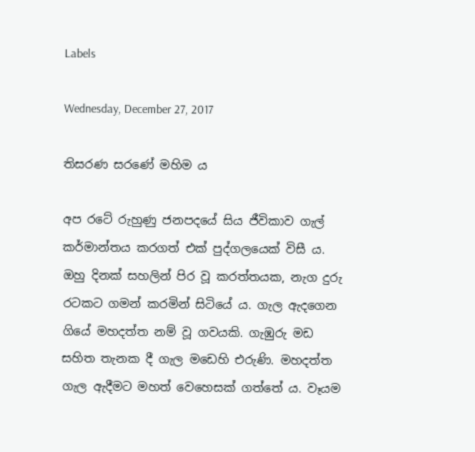Labels

Wednesday, December 27, 2017

තිසරණ සරණේ මහිම ය

අප රටේ රුහුණු ජනපදයේ සිය ජීවිකාව ගැල් කර්මාන්තය කරගත් එක් පුද්ගලයෙක් විසී ය. ඔහු දිනක් සහලින් පිර වූ කරත්තයක, නැග දුරු රටකට ගමන් කරමින් සිටියේ ය. ගැල ඇදගෙන ගියේ මහදත්ත නම් වූ ගවයකි. ගැඹුරු මඩ සහිත තැනක දී ගැල මඩෙහි එරුණි. මහදත්ත ගැල ඇදීමට මහත් වෙහෙසක් ගත්තේ ය. වෑයම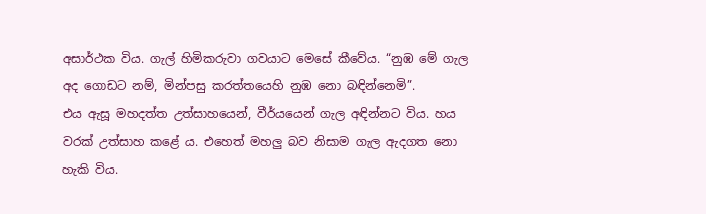අසාර්ථක විය. ගැල් හිමිකරුවා ගවයාට මෙසේ කීවේය. “නුඹ මේ ගැල අද ගොඩට නම්, මින්පසු කරත්තයෙහි නුඹ නො බඳින්නෙමි”.
එය ඇසූ මහදත්ත උත්සාහයෙන්, වීර්යයෙන් ගැල අඳින්නට විය. හය වරක් උත්සාහ කළේ ය. එහෙත් මහලු බව නිසාම ගැල ඇදගත නො හැකි විය.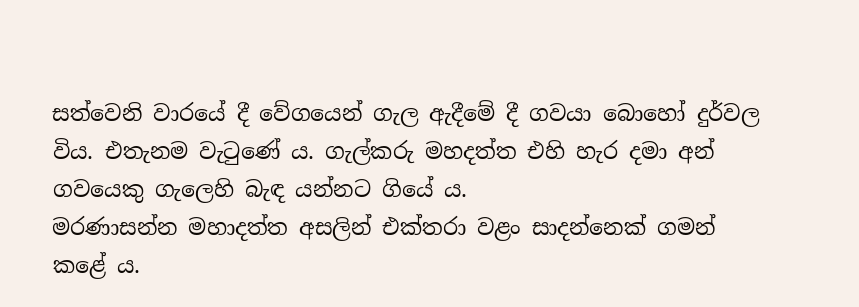සත්වෙනි වාරයේ දී වේගයෙන් ගැල ඇදීමේ දී ගවයා බොහෝ දුර්වල විය. එතැනම වැටුණේ ය. ගැල්කරු මහදත්ත එහි හැර දමා අන් ගවයෙකු ගැලෙහි බැඳ යන්නට ගියේ ය.
මරණාසන්න මහාදත්ත අසලින් එක්තරා වළං සාදන්නෙක් ගමන් කළේ ය.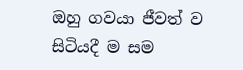ඔහු ගවයා ජීවත් ව සිටියදී ම සම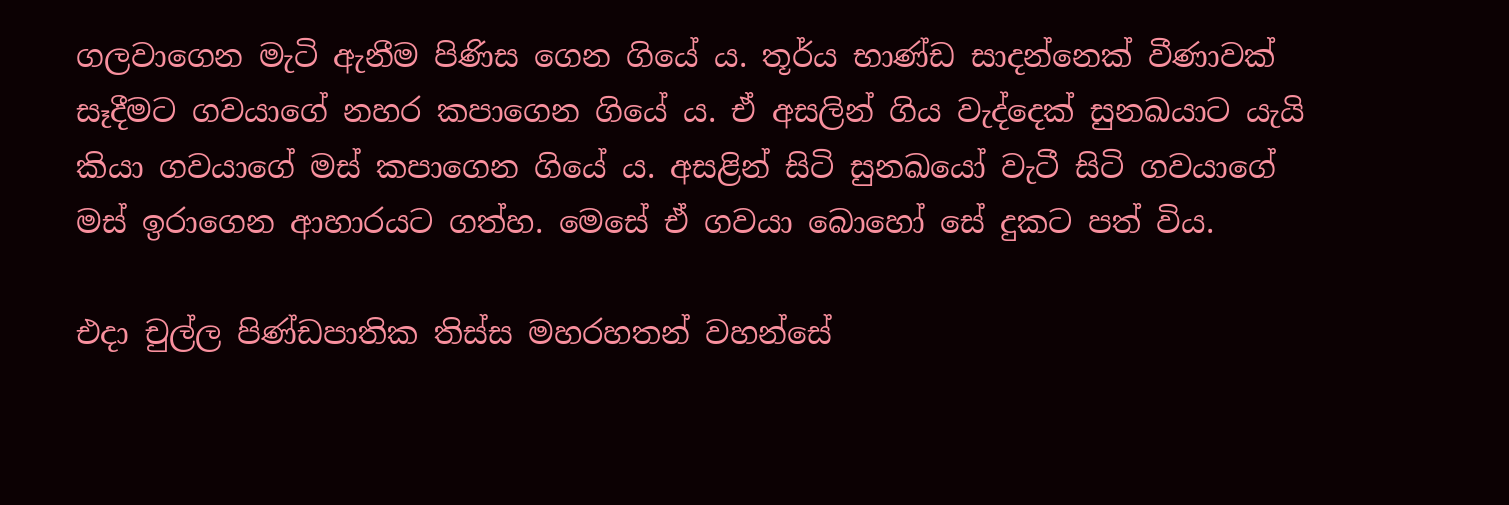ගලවාගෙන මැටි ඇනීම පිණිස ගෙන ගියේ ය. තූර්ය භාණ්ඩ සාදන්නෙක් වීණාවක් සෑදීමට ගවයාගේ නහර කපාගෙන ගියේ ය. ඒ අසලින් ගිය වැද්දෙක් සුනඛයාට යැයි කියා ගවයාගේ මස් කපාගෙන ගියේ ය. අසළින් සිටි සුනඛයෝ වැටී සිටි ගවයාගේ මස් ඉරාගෙන ආහාරයට ගත්හ. මෙසේ ඒ ගවයා බොහෝ සේ දුකට පත් විය.

එදා චුල්ල පිණ්ඩපාතික තිස්ස මහරහතන් වහන්සේ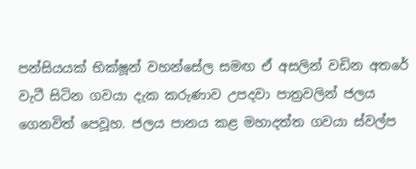පන්සියයක් භික්ෂූන් වහන්සේල සමඟ ඒ අසලින් වඩින අතරේ වැටී සිටින ගවයා දැක කරුණාව උපදවා පාත්‍රවලින් ජලය ගෙනවිත් පෙවූහ. ජලය පානය කළ මහාදත්ත ගවයා ස්වල්ප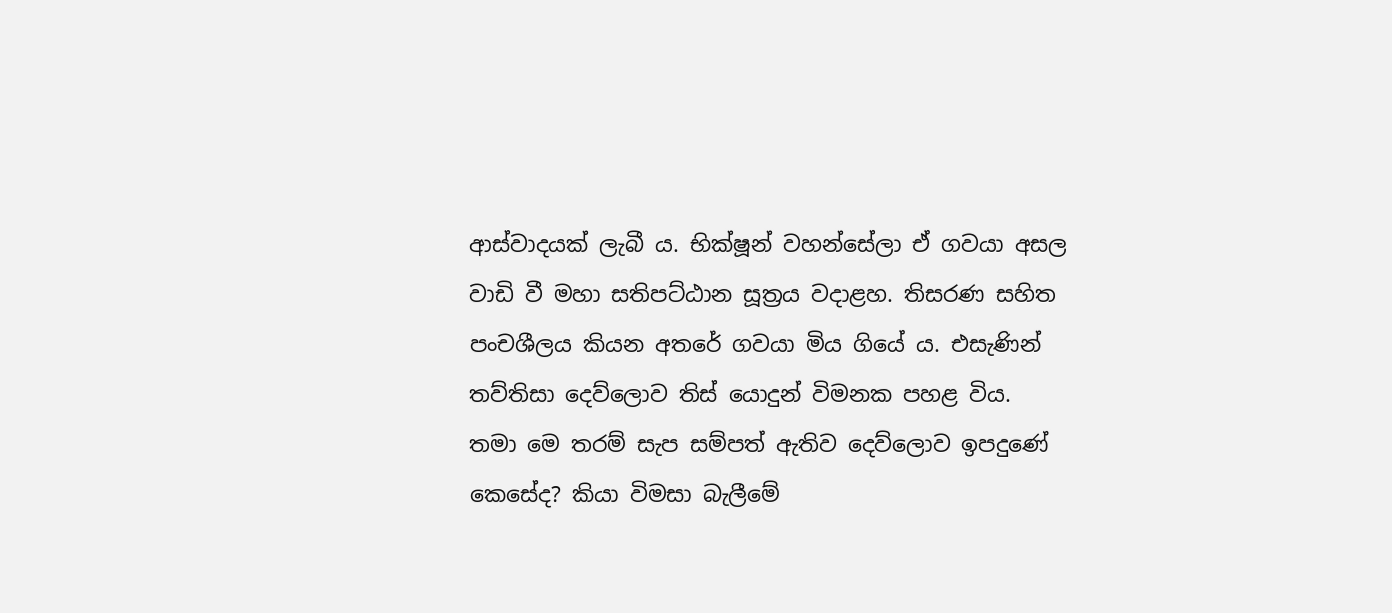ආස්වාදයක් ලැබී ය. භික්ෂූන් වහන්සේලා ඒ ගවයා අසල වාඩි වී මහා සතිපට්ඨාන සූත්‍රය වදාළහ. තිසරණ සහිත පංචශීලය කියන අතරේ ගවයා මිය ගියේ ය. එසැණින් තව්තිසා දෙව්ලොව තිස් යොදුන් විමනක පහළ විය.
තමා මෙ තරම් සැප සම්පත් ඇතිව දෙව්ලොව ඉපදුණේ කෙසේද? කියා විමසා බැලීමේ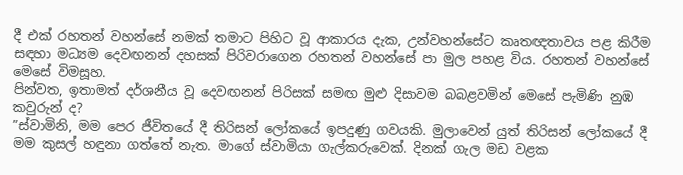දී එක් රහතන් වහන්සේ නමක් තමාට පිහිට වූ ආකාරය දැක, උන්වහන්සේට කෘතඥතාවය පළ කිරීම සඳහා මධ්‍යම දෙවඟනන් දහසක් පිරිවරාගෙන රහතන් වහන්සේ පා මුල පහළ විය. රහතන් වහන්සේ මෙසේ විමසූහ.
පින්වත, ඉතාමත් දර්ශනීය වූ දෙවඟනන් පිරිසක් සමඟ මුළු දිසාවම බබළවමින් මෙසේ පැමිණි නුඹ කවුරුන් ද?
”ස්වාමිනි, මම පෙර ජීවිතයේ දී තිරිසන් ලෝකයේ ඉපදුණු ගවයකි. මුලාවෙන් යුත් තිරිසන් ලෝකයේ දී මම කුසල් හඳුනා ගත්තේ නැත. මාගේ ස්වාමියා ගැල්කරුවෙක්. දිනක් ගැල මඩ වළක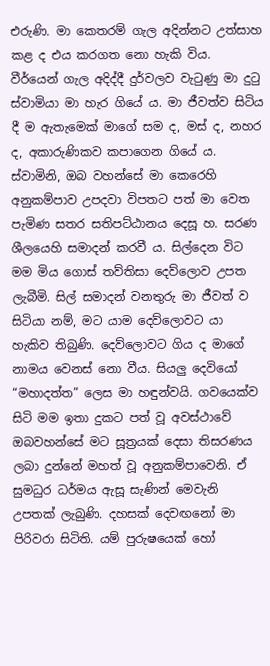එරුණි. මා කෙතරම් ගැල අදින්නට උත්සාහ කළ ද එය කරගත නො හැකි විය. වීර්යෙන් ගැල අදිද්දී දුර්වලව වැටුණු මා දුටු ස්වාමියා මා හැර ගියේ ය. මා ජීවත්ව සිටිය දී ම ඇතැමෙක් මාගේ සම ද, මස් ද, නහර ද, අකාරුණිකව කපාගෙන ගියේ ය. ස්වාමිනි, ඔබ වහන්සේ මා කෙරෙහි අනුකම්පාව උපදවා විපතට පත් මා වෙත පැමිණ සතර සතිපට්ඨානය දෙසූ හ. සරණ ශීලයෙහි සමාදන් කරවී ය. සිල්දෙන විට මම මිය ගොස් තව්තිසා දෙව්ලොව උපත ලැබීමි. සිල් සමාදන් වනතුරු මා ජීවත් ව සිටියා නම්, මට යාම දෙව්ලොවට යා හැකිව තිබුණි. දෙව්ලොවට ගිය ද මාගේ නාමය වෙනස් නො වීය. සියලු දෙවියෝ “මහාදත්ත” ලෙස මා හඳුන්වයි. ගවයෙක්ව සිටි මම ඉතා දුකට පත් වූ අවස්ථාවේ ඔබවහන්සේ මට සූත්‍රයක් දෙසා තිසරණය ලබා දුන්නේ මහත් වූ අනුකම්පාවෙනි. ඒ සුමධුර ධර්මය ඇසූ සැණින් මෙවැනි උපතක් ලැබුණි. දහසක් දෙවඟනෝ මා පිරිවරා සිටිති. යම් පුරුෂයෙක් හෝ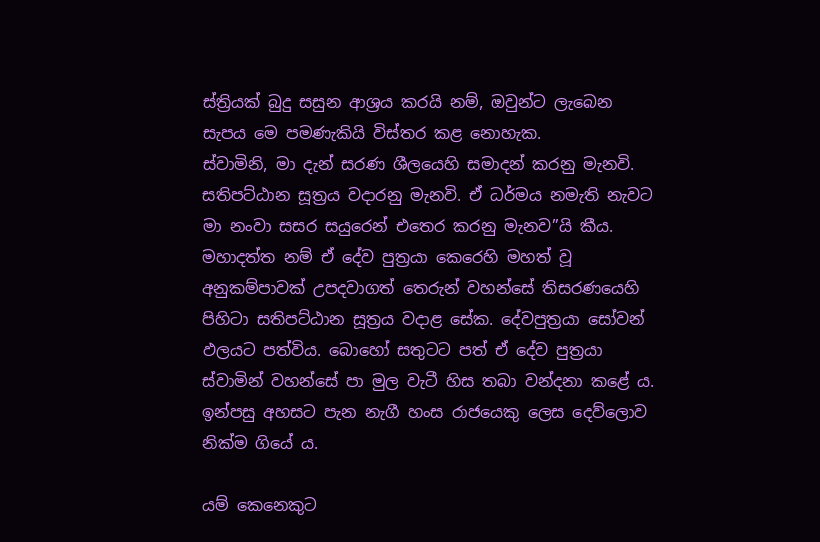ස්ත්‍රියක් බුදු සසුන ආශ්‍රය කරයි නම්, ඔවුන්ට ලැබෙන සැපය මෙ පමණැකියි විස්තර කළ නොහැක.
ස්වාමිනි, මා දැන් සරණ ශීලයෙහි සමාදන් කරනු මැනවි. සතිපට්ඨාන සූත්‍රය වදාරනු මැනවි. ඒ ධර්මය නමැති නැවට මා නංවා සසර සයුරෙන් එතෙර කරනු මැනව”යි කීය.
මහාදත්ත නම් ඒ දේව පුත්‍රයා කෙරෙහි මහත් වූ අනුකම්පාවක් උපදවාගත් තෙරුන් වහන්සේ තිසරණයෙහි පිහිටා සතිපට්ඨාන සූත්‍රය වදාළ සේක. දේවපුත්‍රයා සෝවන් ඵලයට පත්විය. බොහෝ සතුටට පත් ඒ දේව පුත්‍රයා ස්වාමින් වහන්සේ පා මුල වැටී හිස තබා වන්දනා කළේ ය. ඉන්පසු අහසට පැන නැගී හංස රාජයෙකු ලෙස දෙව්ලොව නික්ම ගියේ ය.

යම් කෙනෙකුට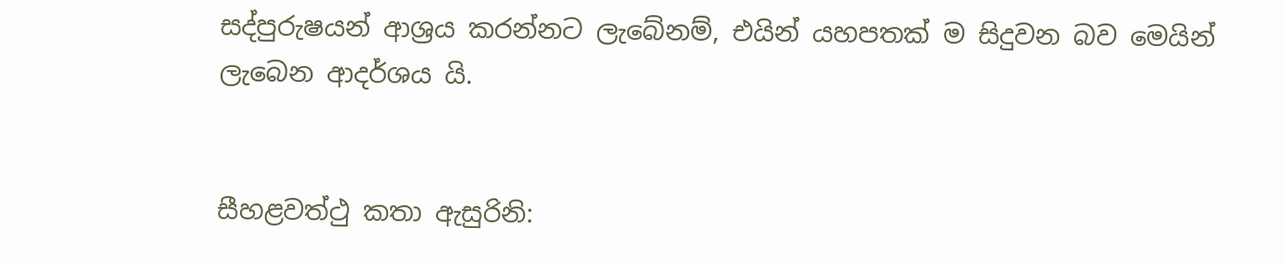සද්පුරුෂයන් ආශ්‍රය කරන්නට ලැබේනම්, එයින් යහපතක් ම සිදුවන බව මෙයින් ලැබෙන ආදර්ශය යි.


සීහළවත්ථු කතා ඇසුරිනි: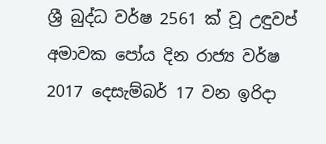ශ්‍රී බුද්ධ වර්ෂ 2561 ක් වූ ‍උඳුවප් අමාවක පෝය දින රාජ්‍ය වර්ෂ 2017 දෙසැම්බර් 17 වන ඉරිදා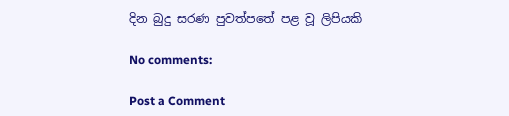දින බුදු සරණ පුවත්පතේ පළ වූ ලිපියකි

No comments:

Post a Comment